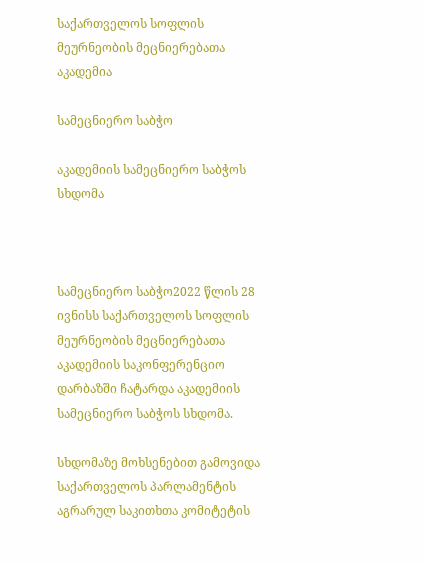საქართველოს სოფლის მეურნეობის მეცნიერებათა აკადემია

სამეცნიერო საბჭო

აკადემიის სამეცნიერო საბჭოს სხდომა



სამეცნიერო საბჭო2022 წლის 28 ივნისს საქართველოს სოფლის მეურნეობის მეცნიერებათა აკადემიის საკონფერენციო დარბაზში ჩატარდა აკადემიის სამეცნიერო საბჭოს სხდომა.

სხდომაზე მოხსენებით გამოვიდა საქართველოს პარლამენტის აგრარულ საკითხთა კომიტეტის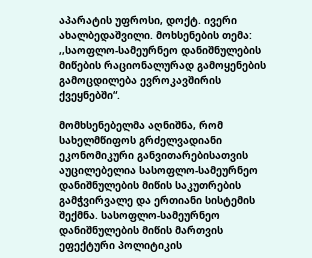აპარატის უფროსი, დოქტ. ივერი ახალბედაშვილი. მოხსენების თემა: ,,საოფლო-სამეურნეო დანიშნულების მიწების რაციონალურად გამოყენების გამოცდილება ევროკავშირის ქვეყნებში“.

მომხსენებელმა აღნიშნა, რომ სახელმწიფოს გრძელვადიანი ეკონომიკური განვითარებისათვის აუცილებელია სასოფლო-სამეურნეო დანიშნულების მიწის საკუთრების გამჭვირვალე და ერთიანი სისტემის შექმნა. სასოფლო-სამეურნეო დანიშნულების მიწის მართვის ეფექტური პოლიტიკის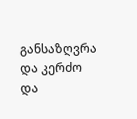განსაზღვრა და კერძო და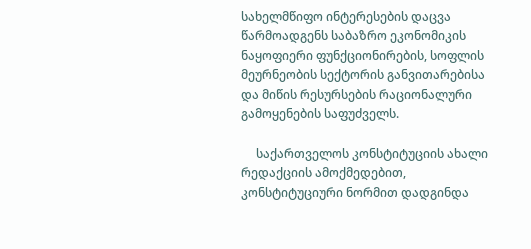სახელმწიფო ინტერესების დაცვა წარმოადგენს საბაზრო ეკონომიკის ნაყოფიერი ფუნქციონირების, სოფლის მეურნეობის სექტორის განვითარებისა და მიწის რესურსების რაციონალური გამოყენების საფუძველს.

     საქართველოს კონსტიტუციის ახალი რედაქციის ამოქმედებით, კონსტიტუციური ნორმით დადგინდა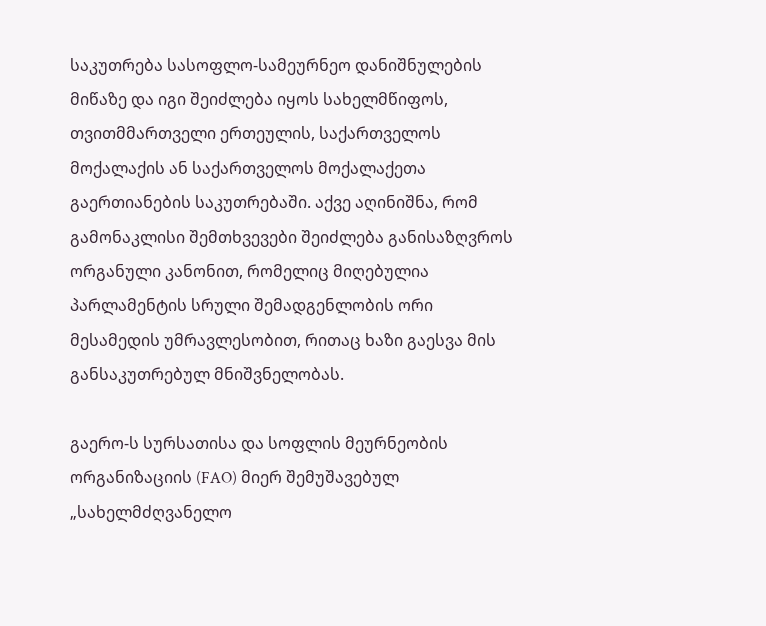საკუთრება სასოფლო-სამეურნეო დანიშნულების მიწაზე და იგი შეიძლება იყოს სახელმწიფოს, თვითმმართველი ერთეულის, საქართველოს მოქალაქის ან საქართველოს მოქალაქეთა გაერთიანების საკუთრებაში. აქვე აღინიშნა, რომ გამონაკლისი შემთხვევები შეიძლება განისაზღვროს ორგანული კანონით, რომელიც მიღებულია პარლამენტის სრული შემადგენლობის ორი მესამედის უმრავლესობით, რითაც ხაზი გაესვა მის განსაკუთრებულ მნიშვნელობას.

გაერო-ს სურსათისა და სოფლის მეურნეობის ორგანიზაციის (FAO) მიერ შემუშავებულ „სახელმძღვანელო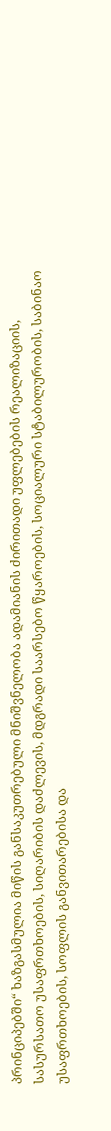პრინციპებში“ ხაზგასმულია მიწის განსაკუთრებული მნიშვნელობა ადამიანის ძირითადი უფლებების რეალიზაციის, სასურსათო უსაფრთხოების, სიღარიბის დაძლევის, მდგრადი საარსებო წყაროების, სოციალური სტაბილურობის, საბინაო უსაფრთხოების, სოფლის განვითარებისა და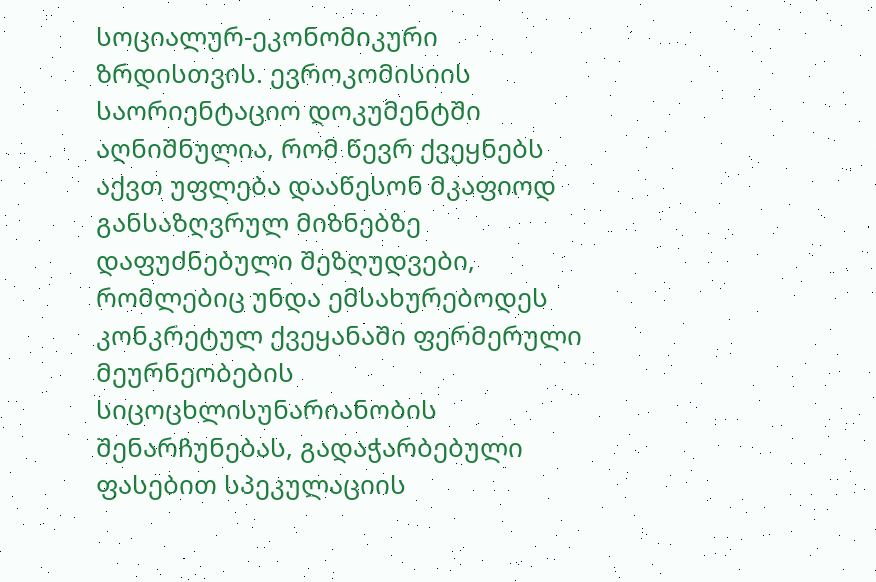სოციალურ-ეკონომიკური ზრდისთვის. ევროკომისიის საორიენტაციო დოკუმენტში აღნიშნულია, რომ წევრ ქვეყნებს აქვთ უფლება დააწესონ მკაფიოდ განსაზღვრულ მიზნებზე დაფუძნებული შეზღუდვები, რომლებიც უნდა ემსახურებოდეს კონკრეტულ ქვეყანაში ფერმერული მეურნეობების სიცოცხლისუნარიანობის შენარჩუნებას, გადაჭარბებული ფასებით სპეკულაციის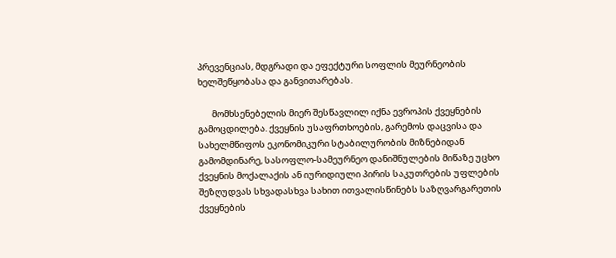პრევენციას, მდგრადი და ეფექტური სოფლის მეურნეობის ხელშეწყობასა და განვითარებას.

       მომხსენებელის მიერ შესწავლილ იქნა ევროპის ქვეყნების გამოცდილება. ქვეყნის უსაფრთხოების, გარემოს დაცვისა და სახელმწიფოს ეკონომიკური სტაბილურობის მიზნებიდან გამომდინარე, სასოფლო-სამეურნეო დანიშნულების მიწაზე უცხო ქვეყნის მოქალაქის ან იურიდიული პირის საკუთრების უფლების შეზღუდვას სხვადასხვა სახით ითვალისწინებს საზღვარგარეთის ქვეყნების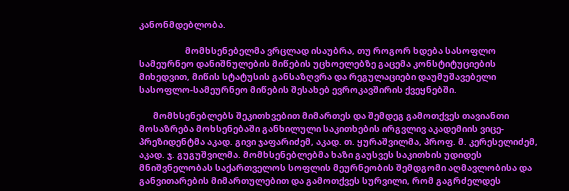კანონმდებლობა.

                       მომხსენებელმა ვრცლად ისაუბრა, თუ როგორ ხდება სასოფლო სამეურნეო დანიშნულების მიწების უცხოელებზე გაცემა კონსტიტუციების მიხედვით, მიწის სტატუსის განსაზღვრა და რეგულაციები დაუმუშავებელი სასოფლო-სამეურნეო მიწების შესახებ ევროკავშირის ქვეყნებში.

       მომხსენებლებს შეკითხვებით მიმართეს და შემდეგ გამოთქვეს თავიანთი მოსაზრება მოხსენებაში განხილული საკითხების ირგვლივ აკადემიის ვიცე-პრეზიდენტმა აკად. გივი ჯაფარიძემ, აკად. თ. ყურაშვილმა, პროფ. მ. კერესელიძემ, აკად. ჯ. გუგუშვილმა. მომხსენებლებმა ხაზი გაუსვეს საკითხის უდიდეს მნიშვნელობას საქართველოს სოფლის მეურნეობის შემდგომი აღმავლობისა და განვითარების მიმართულებით და გამოთქვეს სურვილი, რომ გაგრძელდეს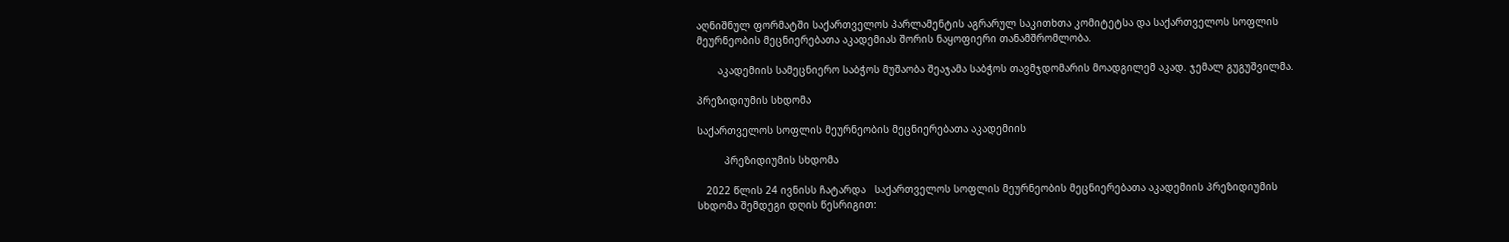აღნიშნულ ფორმატში საქართველოს პარლამენტის აგრარულ საკითხთა კომიტეტსა და საქართველოს სოფლის მეურნეობის მეცნიერებათა აკადემიას შორის ნაყოფიერი თანამშრომლობა.

       აკადემიის სამეცნიერო საბჭოს მუშაობა შეაჯამა საბჭოს თავმჯდომარის მოადგილემ აკად. ჯემალ გუგუშვილმა.

პრეზიდიუმის სხდომა

საქართველოს სოფლის მეურნეობის მეცნიერებათა აკადემიის

         პრეზიდიუმის სხდომა

   2022 წლის 24 ივნისს ჩატარდა   საქართველოს სოფლის მეურნეობის მეცნიერებათა აკადემიის პრეზიდიუმის სხდომა შემდეგი დღის წესრიგით: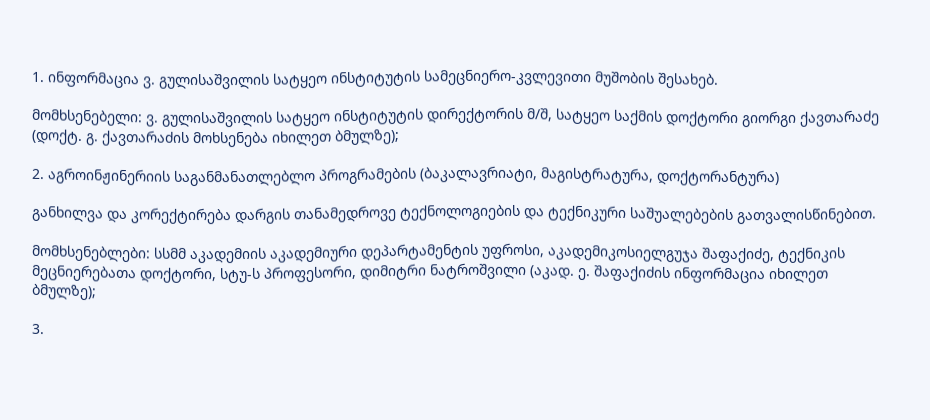1. ინფორმაცია ვ. გულისაშვილის სატყეო ინსტიტუტის სამეცნიერო-კვლევითი მუშობის შესახებ.

მომხსენებელი: ვ. გულისაშვილის სატყეო ინსტიტუტის დირექტორის მ/შ, სატყეო საქმის დოქტორი გიორგი ქავთარაძე (დოქტ. გ. ქავთარაძის მოხსენება იხილეთ ბმულზე);

2. აგროინჟინერიის საგანმანათლებლო პროგრამების (ბაკალავრიატი, მაგისტრატურა, დოქტორანტურა)

განხილვა და კორექტირება დარგის თანამედროვე ტექნოლოგიების და ტექნიკური საშუალებების გათვალისწინებით.

მომხსენებლები: სსმმ აკადემიის აკადემიური დეპარტამენტის უფროსი, აკადემიკოსიელგუჯა შაფაქიძე, ტექნიკის მეცნიერებათა დოქტორი, სტუ-ს პროფესორი, დიმიტრი ნატროშვილი (აკად. ე. შაფაქიძის ინფორმაცია იხილეთ ბმულზე);

3.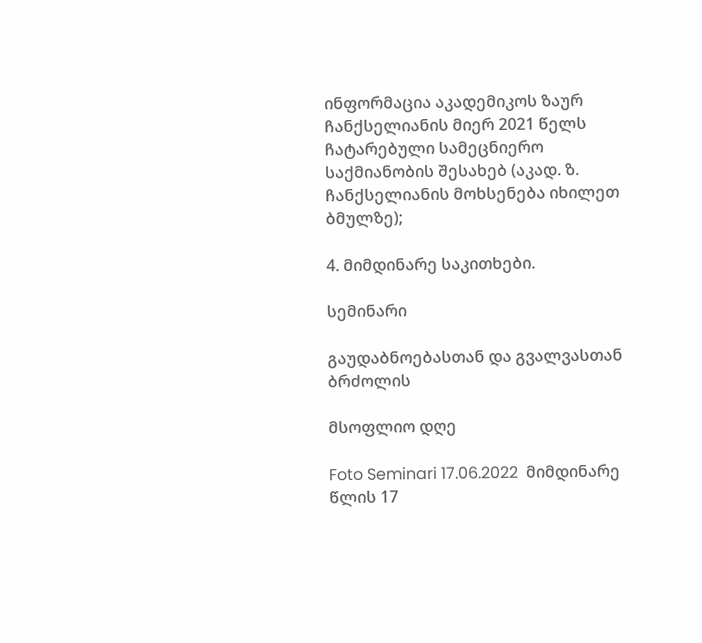ინფორმაცია აკადემიკოს ზაურ ჩანქსელიანის მიერ 2021 წელს ჩატარებული სამეცნიერო საქმიანობის შესახებ (აკად. ზ. ჩანქსელიანის მოხსენება იხილეთ ბმულზე);

4. მიმდინარე საკითხები.

სემინარი

გაუდაბნოებასთან და გვალვასთან ბრძოლის

მსოფლიო დღე

Foto Seminari 17.06.2022  მიმდინარე წლის 17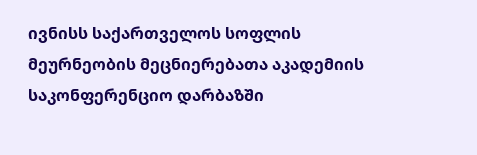ივნისს საქართველოს სოფლის მეურნეობის მეცნიერებათა აკადემიის საკონფერენციო დარბაზში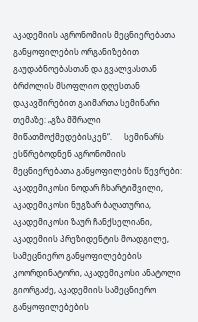აკადემიის აგრონომიის მეცნიერებათა განყოფილების ორგანიზებით გაუდაბნოებასთან და გვალვასთან ბრძოლის მსოფლიო დღესთან დაკავშირებით გაიმართა სემინარი თემაზე: „გზა მშრალი მიწათმოქმედებისკენ“.      სემინარს ესწრებოდნენ აგრონომიის მეცნიერებათა განყოფილების წევრები: აკადემიკოსი ნოდარ ჩხარტიშვილი, აკადემიკოსი ნუგზარ ბაღათურია, აკადემიკოსი ზაურ ჩანქსელიანი, აკადემიის პრეზიდენტის მოადგილე, სამეცნიერო განყოფილებების კოორდინატორი, აკადემიკოსი ანატოლი გიორგაძე, აკადემიის სამეცნიერო განყოფილებების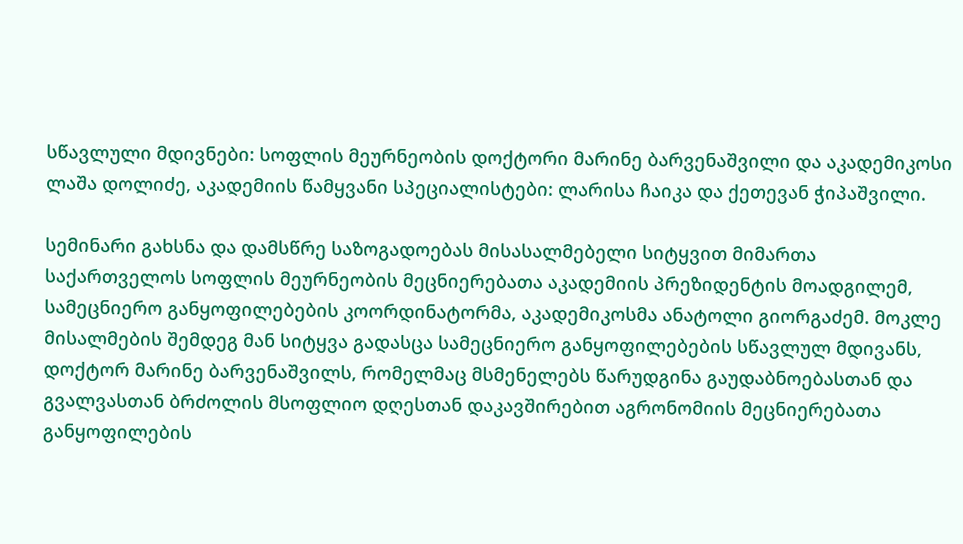სწავლული მდივნები: სოფლის მეურნეობის დოქტორი მარინე ბარვენაშვილი და აკადემიკოსი ლაშა დოლიძე, აკადემიის წამყვანი სპეციალისტები: ლარისა ჩაიკა და ქეთევან ჭიპაშვილი.

სემინარი გახსნა და დამსწრე საზოგადოებას მისასალმებელი სიტყვით მიმართა საქართველოს სოფლის მეურნეობის მეცნიერებათა აკადემიის პრეზიდენტის მოადგილემ, სამეცნიერო განყოფილებების კოორდინატორმა, აკადემიკოსმა ანატოლი გიორგაძემ. მოკლე მისალმების შემდეგ მან სიტყვა გადასცა სამეცნიერო განყოფილებების სწავლულ მდივანს, დოქტორ მარინე ბარვენაშვილს, რომელმაც მსმენელებს წარუდგინა გაუდაბნოებასთან და გვალვასთან ბრძოლის მსოფლიო დღესთან დაკავშირებით აგრონომიის მეცნიერებათა განყოფილების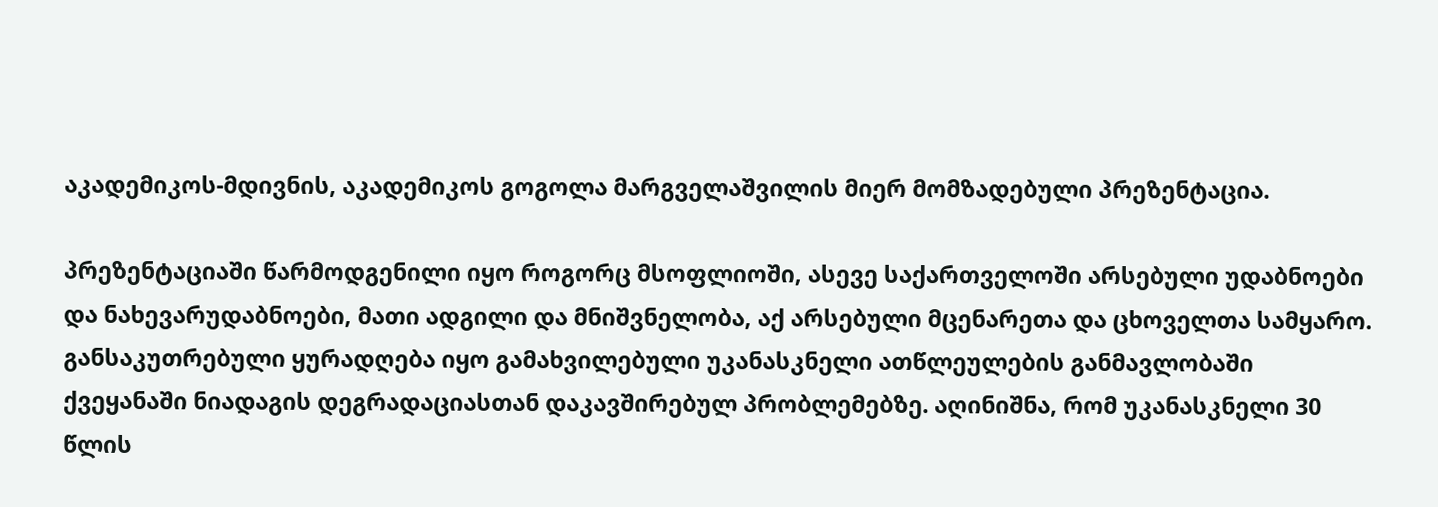აკადემიკოს-მდივნის, აკადემიკოს გოგოლა მარგველაშვილის მიერ მომზადებული პრეზენტაცია.

პრეზენტაციაში წარმოდგენილი იყო როგორც მსოფლიოში, ასევე საქართველოში არსებული უდაბნოები და ნახევარუდაბნოები, მათი ადგილი და მნიშვნელობა, აქ არსებული მცენარეთა და ცხოველთა სამყარო. განსაკუთრებული ყურადღება იყო გამახვილებული უკანასკნელი ათწლეულების განმავლობაში ქვეყანაში ნიადაგის დეგრადაციასთან დაკავშირებულ პრობლემებზე. აღინიშნა, რომ უკანასკნელი 30 წლის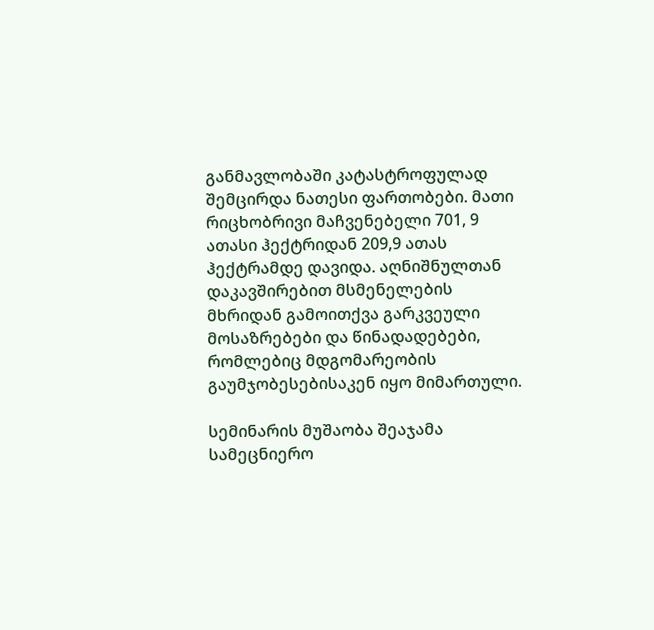განმავლობაში კატასტროფულად შემცირდა ნათესი ფართობები. მათი რიცხობრივი მაჩვენებელი 701, 9 ათასი ჰექტრიდან 209,9 ათას ჰექტრამდე დავიდა. აღნიშნულთან დაკავშირებით მსმენელების მხრიდან გამოითქვა გარკვეული მოსაზრებები და წინადადებები, რომლებიც მდგომარეობის გაუმჯობესებისაკენ იყო მიმართული.

სემინარის მუშაობა შეაჯამა სამეცნიერო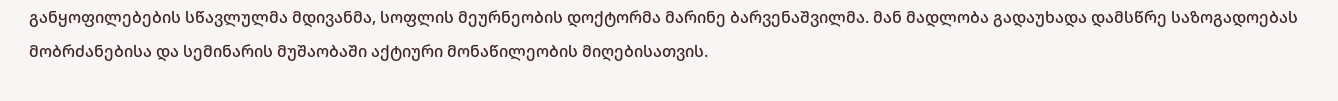განყოფილებების სწავლულმა მდივანმა, სოფლის მეურნეობის დოქტორმა მარინე ბარვენაშვილმა. მან მადლობა გადაუხადა დამსწრე საზოგადოებას მობრძანებისა და სემინარის მუშაობაში აქტიური მონაწილეობის მიღებისათვის.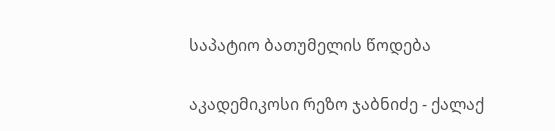საპატიო ბათუმელის წოდება

აკადემიკოსი რეზო ჯაბნიძე - ქალაქ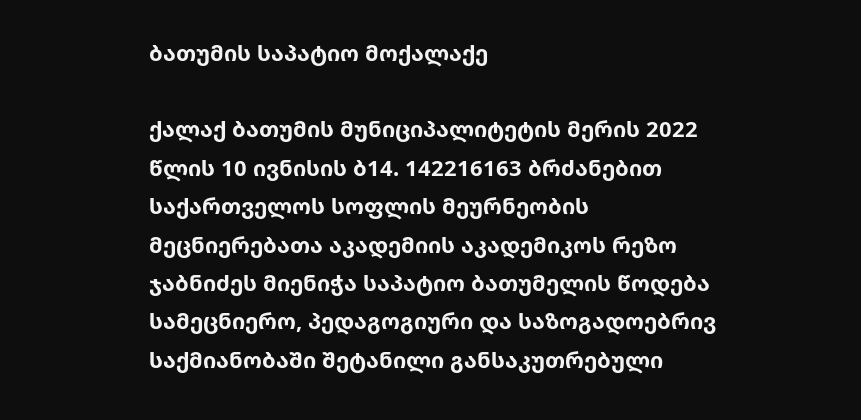ბათუმის საპატიო მოქალაქე

ქალაქ ბათუმის მუნიციპალიტეტის მერის 2022 წლის 10 ივნისის ბ14. 142216163 ბრძანებით საქართველოს სოფლის მეურნეობის მეცნიერებათა აკადემიის აკადემიკოს რეზო ჯაბნიძეს მიენიჭა საპატიო ბათუმელის წოდება სამეცნიერო, პედაგოგიური და საზოგადოებრივ საქმიანობაში შეტანილი განსაკუთრებული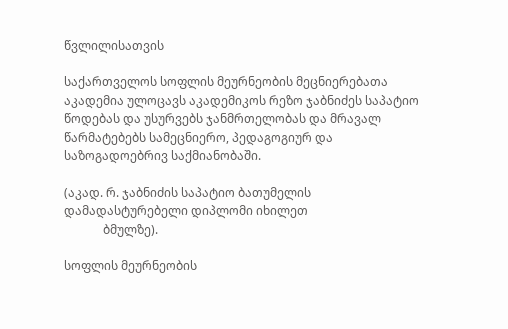წვლილისათვის

საქართველოს სოფლის მეურნეობის მეცნიერებათა აკადემია ულოცავს აკადემიკოს რეზო ჯაბნიძეს საპატიო წოდებას და უსურვებს ჯანმრთელობას და მრავალ წარმატებებს სამეცნიერო, პედაგოგიურ და საზოგადოებრივ საქმიანობაში.

(აკად. რ. ჯაბნიძის საპატიო ბათუმელის დამადასტურებელი დიპლომი იხილეთ
             ბმულზე).

სოფლის მეურნეობის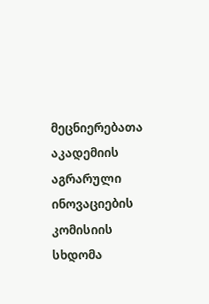მეცნიერებათა აკადემიის აგრარული ინოვაციების კომისიის სხდომა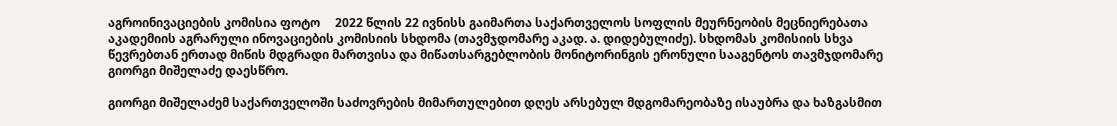აგროინივაციების კომისია ფოტო     2022 წლის 22 ივნისს გაიმართა საქართველოს სოფლის მეურნეობის მეცნიერებათა აკადემიის აგრარული ინოვაციების კომისიის სხდომა (თავმჯდომარე აკად. ა. დიდებულიძე). სხდომას კომისიის სხვა წევრებთან ერთად მიწის მდგრადი მართვისა და მიწათსარგებლობის მონიტორინგის ერონული სააგენტოს თავმჯდომარე გიორგი მიშელაძე დაესწრო.

გიორგი მიშელაძემ საქართველოში საძოვრების მიმართულებით დღეს არსებულ მდგომარეობაზე ისაუბრა და ხაზგასმით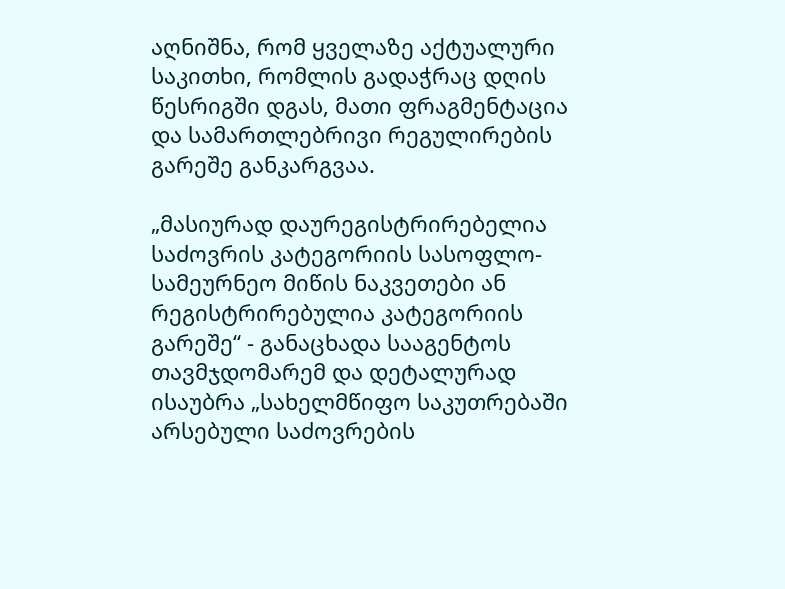აღნიშნა, რომ ყველაზე აქტუალური საკითხი, რომლის გადაჭრაც დღის წესრიგში დგას, მათი ფრაგმენტაცია და სამართლებრივი რეგულირების გარეშე განკარგვაა.

„მასიურად დაურეგისტრირებელია საძოვრის კატეგორიის სასოფლო-სამეურნეო მიწის ნაკვეთები ან რეგისტრირებულია კატეგორიის გარეშე“ - განაცხადა სააგენტოს თავმჯდომარემ და დეტალურად ისაუბრა „სახელმწიფო საკუთრებაში არსებული საძოვრების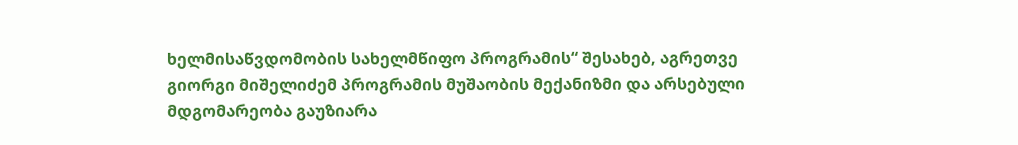ხელმისაწვდომობის სახელმწიფო პროგრამის“ შესახებ, აგრეთვე გიორგი მიშელიძემ პროგრამის მუშაობის მექანიზმი და არსებული მდგომარეობა გაუზიარა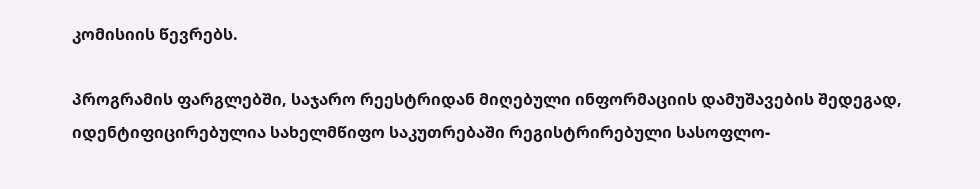კომისიის წევრებს.

პროგრამის ფარგლებში, საჯარო რეესტრიდან მიღებული ინფორმაციის დამუშავების შედეგად, იდენტიფიცირებულია სახელმწიფო საკუთრებაში რეგისტრირებული სასოფლო-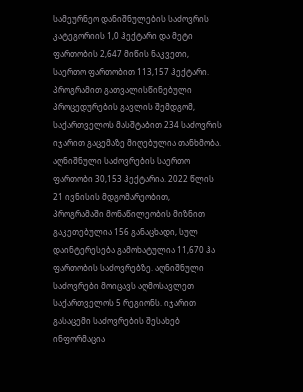სამეურნეო დანიშნულების საძოვრის კატეგორიის 1,0 ჰექტარი და მეტი ფართობის 2,647 მიწის ნაკვეთი, საერთო ფართობით 113,157 ჰექტარი. პროგრამით გათვალისწინებული პროცედურების გავლის შემდგომ, საქართველოს მასშტაბით 234 საძოვრის იჯარით გაცემაზე მიღებულია თანხმობა. აღნიშნული საძოვრების საერთო ფართობი 30,153 ჰექტარია. 2022 წლის 21 ივნისის მდგომარეობით, პროგრამაში მონაწილეობის მიზნით გაკეთებულია 156 განაცხადი, სულ დაინტერესება გამოხატულია 11,670 ჰა ფართობის საძოვრებზე. აღნიშნული საძოვრები მოიცავს აღმოსავლეთ საქართველოს 5 რეგიონს. იჯარით გასაცემი საძოვრების შესახებ ინფორმაცია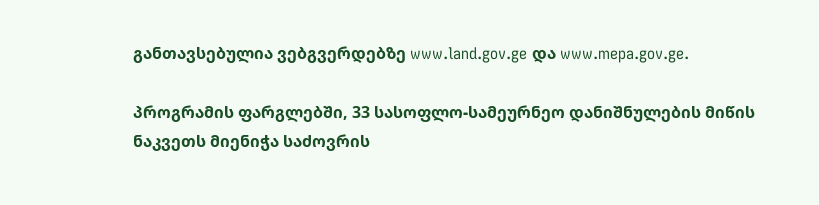განთავსებულია ვებგვერდებზე www.land.gov.ge და www.mepa.gov.ge.

პროგრამის ფარგლებში, 33 სასოფლო-სამეურნეო დანიშნულების მიწის ნაკვეთს მიენიჭა საძოვრის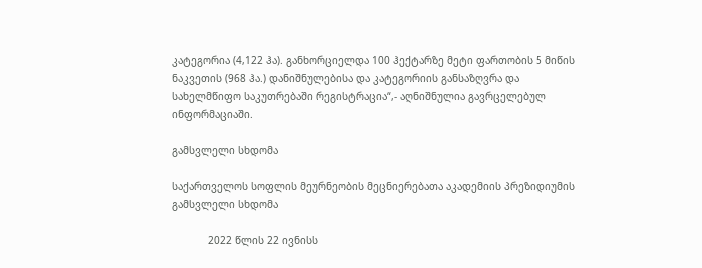კატეგორია (4,122 ჰა). განხორციელდა 100 ჰექტარზე მეტი ფართობის 5 მიწის ნაკვეთის (968 ჰა.) დანიშნულებისა და კატეგორიის განსაზღვრა და სახელმწიფო საკუთრებაში რეგისტრაცია“,- აღნიშნულია გავრცელებულ ინფორმაციაში.

გამსვლელი სხდომა

საქართველოს სოფლის მეურნეობის მეცნიერებათა აკადემიის პრეზიდიუმის გამსვლელი სხდომა

            2022 წლის 22 ივნისს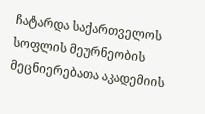ჩატარდა საქართველოს სოფლის მეურნეობის მეცნიერებათა აკადემიის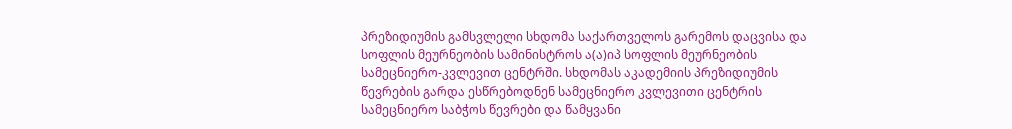პრეზიდიუმის გამსვლელი სხდომა საქართველოს გარემოს დაცვისა და სოფლის მეურნეობის სამინისტროს ა(ა)იპ სოფლის მეურნეობის სამეცნიერო-კვლევით ცენტრში. სხდომას აკადემიის პრეზიდიუმის წევრების გარდა ესწრებოდნენ სამეცნიერო კვლევითი ცენტრის სამეცნიერო საბჭოს წევრები და წამყვანი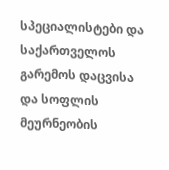სპეციალისტები და საქართველოს გარემოს დაცვისა და სოფლის მეურნეობის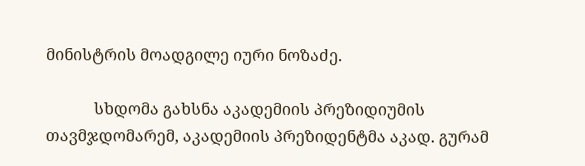მინისტრის მოადგილე იური ნოზაძე.

            სხდომა გახსნა აკადემიის პრეზიდიუმის თავმჯდომარემ, აკადემიის პრეზიდენტმა აკად. გურამ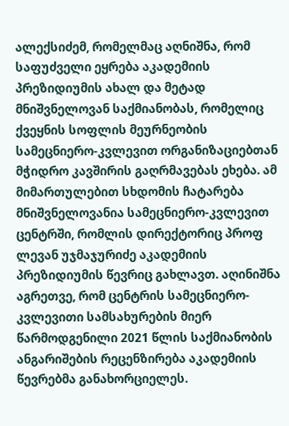ალექსიძემ, რომელმაც აღნიშნა, რომ საფუძველი ეყრება აკადემიის პრეზიდიუმის ახალ და მეტად მნიშვნელოვან საქმიანობას, რომელიც ქვეყნის სოფლის მეურნეობის სამეცნიერო-კვლევით ორგანიზაციებთან მჭიდრო კავშირის გაღრმავებას ეხება. ამ მიმართულებით სხდომის ჩატარება მნიშვნელოვანია სამეცნიერო-კვლევით ცენტრში, რომლის დირექტორიც პროფ ლევან უჯმაჯურიძე აკადემიის პრეზიდიუმის წევრიც გახლავთ. აღინიშნა აგრეთვე, რომ ცენტრის სამეცნიერო-კვლევითი სამსახურების მიერ წარმოდგენილი 2021 წლის საქმიანობის ანგარიშების რეცენზირება აკადემიის წევრებმა განახორციელეს.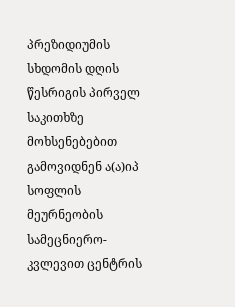პრეზიდიუმის სხდომის დღის წესრიგის პირველ საკითხზე მოხსენებებით გამოვიდნენ ა(ა)იპ სოფლის მეურნეობის სამეცნიერო-კვლევით ცენტრის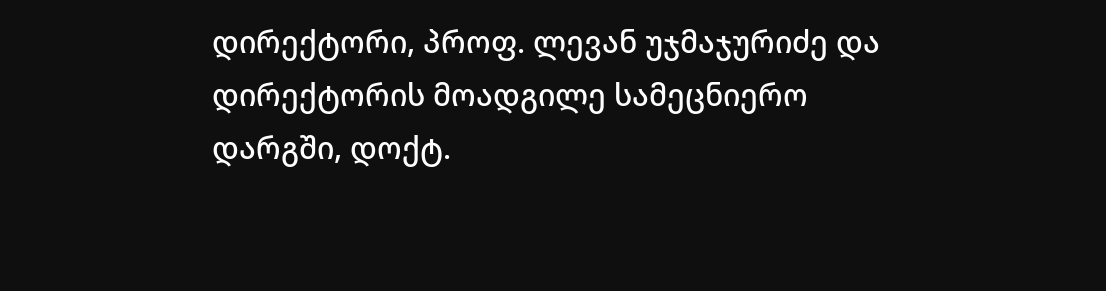დირექტორი, პროფ. ლევან უჯმაჯურიძე და დირექტორის მოადგილე სამეცნიერო დარგში, დოქტ.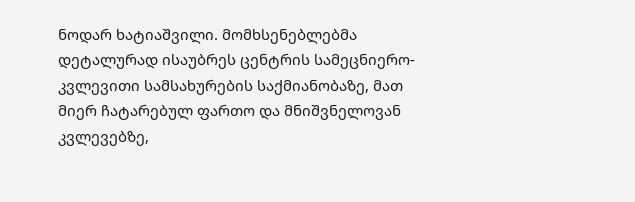ნოდარ ხატიაშვილი. მომხსენებლებმა დეტალურად ისაუბრეს ცენტრის სამეცნიერო-კვლევითი სამსახურების საქმიანობაზე, მათ მიერ ჩატარებულ ფართო და მნიშვნელოვან კვლევებზე,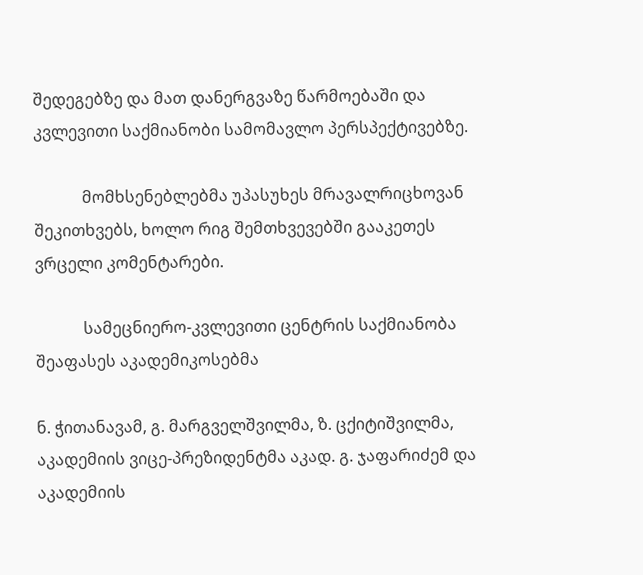შედეგებზე და მათ დანერგვაზე წარმოებაში და კვლევითი საქმიანობი სამომავლო პერსპექტივებზე.

            მომხსენებლებმა უპასუხეს მრავალრიცხოვან შეკითხვებს, ხოლო რიგ შემთხვევებში გააკეთეს ვრცელი კომენტარები.

            სამეცნიერო-კვლევითი ცენტრის საქმიანობა შეაფასეს აკადემიკოსებმა

ნ. ჭითანავამ, გ. მარგველშვილმა, ზ. ცქიტიშვილმა, აკადემიის ვიცე-პრეზიდენტმა აკად. გ. ჯაფარიძემ და აკადემიის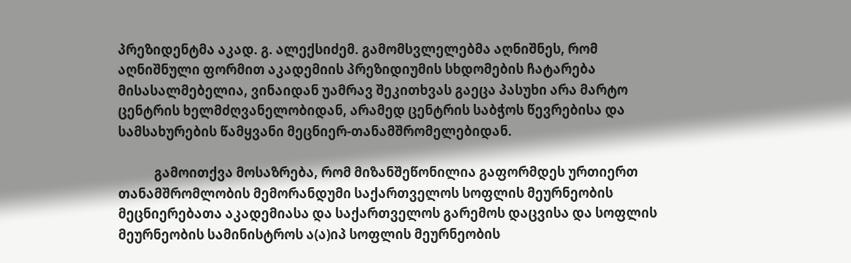პრეზიდენტმა აკად. გ. ალექსიძემ. გამომსვლელებმა აღნიშნეს, რომ აღნიშნული ფორმით აკადემიის პრეზიდიუმის სხდომების ჩატარება მისასალმებელია, ვინაიდან უამრავ შეკითხვას გაეცა პასუხი არა მარტო ცენტრის ხელმძღვანელობიდან, არამედ ცენტრის საბჭოს წევრებისა და სამსახურების წამყვანი მეცნიერ-თანამშრომელებიდან.

            გამოითქვა მოსაზრება, რომ მიზანშეწონილია გაფორმდეს ურთიერთ თანამშრომლობის მემორანდუმი საქართველოს სოფლის მეურნეობის მეცნიერებათა აკადემიასა და საქართველოს გარემოს დაცვისა და სოფლის მეურნეობის სამინისტროს ა(ა)იპ სოფლის მეურნეობის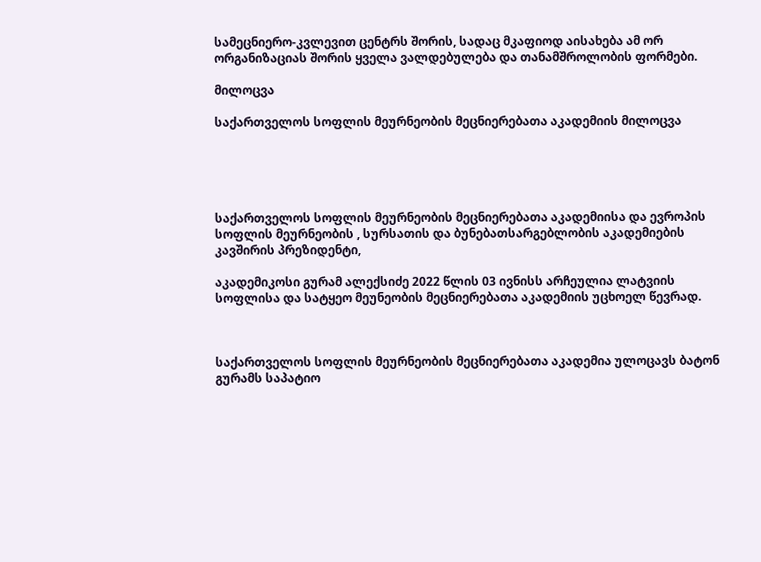სამეცნიერო-კვლევით ცენტრს შორის, სადაც მკაფიოდ აისახება ამ ორ ორგანიზაციას შორის ყველა ვალდებულება და თანამშროლობის ფორმები.

მილოცვა

საქართველოს სოფლის მეურნეობის მეცნიერებათა აკადემიის მილოცვა





საქართველოს სოფლის მეურნეობის მეცნიერებათა აკადემიისა და ევროპის სოფლის მეურნეობის , სურსათის და ბუნებათსარგებლობის აკადემიების კავშირის პრეზიდენტი,

აკადემიკოსი გურამ ალექსიძე 2022 წლის 03 ივნისს არჩეულია ლატვიის სოფლისა და სატყეო მეუნეობის მეცნიერებათა აკადემიის უცხოელ წევრად.



საქართველოს სოფლის მეურნეობის მეცნიერებათა აკადემია ულოცავს ბატონ გურამს საპატიო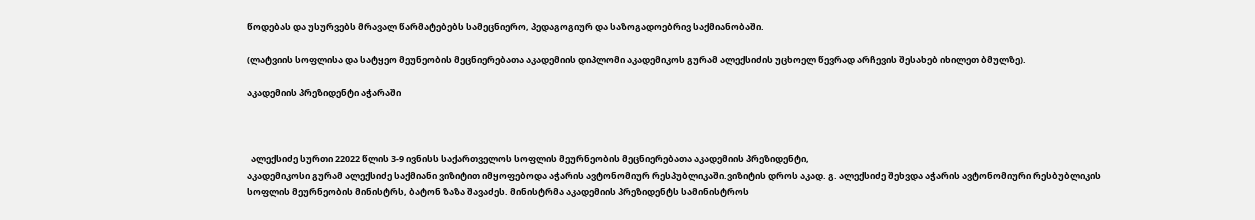წოდებას და უსურვებს მრავალ წარმატებებს სამეცნიერო, პედაგოგიურ და საზოგადოებრივ საქმიანობაში.

(ლატვიის სოფლისა და სატყეო მეუნეობის მეცნიერებათა აკადემიის დიპლომი აკადემიკოს გურამ ალექსიძის უცხოელ წევრად არჩევის შესახებ იხილეთ ბმულზე).

აკადემიის პრეზიდენტი აჭარაში



  ალექსიძე სურთი 22022 წლის 3-9 ივნისს საქართველოს სოფლის მეურნეობის მეცნიერებათა აკადემიის პრეზიდენტი,
აკადემიკოსი გურამ ალექსიძე საქმიანი ვიზიტით იმყოფებოდა აჭარის ავტონომიურ რესპუბლიკაში.ვიზიტის დროს აკად. გ. ალექსიძე შეხვდა აჭარის ავტონომიური რესბუბლიკის სოფლის მეურნეობის მინისტრს, ბატონ ზაზა შავაძეს. მინისტრმა აკადემიის პრეზიდენტს სამინისტროს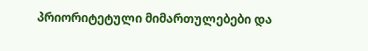პრიორიტეტული მიმართულებები და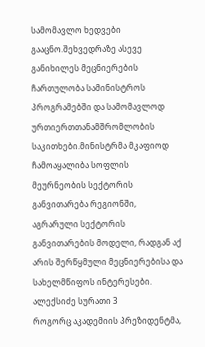სამომავლო ხედვები გააცნო.შეხვედრაზე ასევე განიხილეს მეცნიერების ჩართულობა სამინისტროს პროგრამებში და სამომავლოდ ურთიერთთანამშრომლობის საკითხები.მინისტრმა მკაფიოდ ჩამოაყალიბა სოფლის მეურნეობის სექტორის განვითარება რეგიონში, აგრარული სექტორის განვითარების მოდელი, რადგან აქ არის შერწყმული მეცნიერებისა და სახელმწიფოს ინტერესები. ალექსიძე სურათი 3
როგორც აკადემიის პრეზიდენტმა,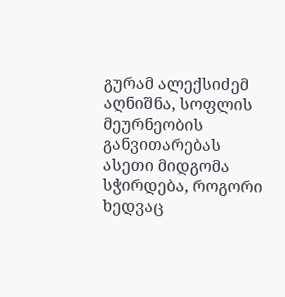გურამ ალექსიძემ აღნიშნა, სოფლის მეურნეობის განვითარებას ასეთი მიდგომა სჭირდება, როგორი ხედვაც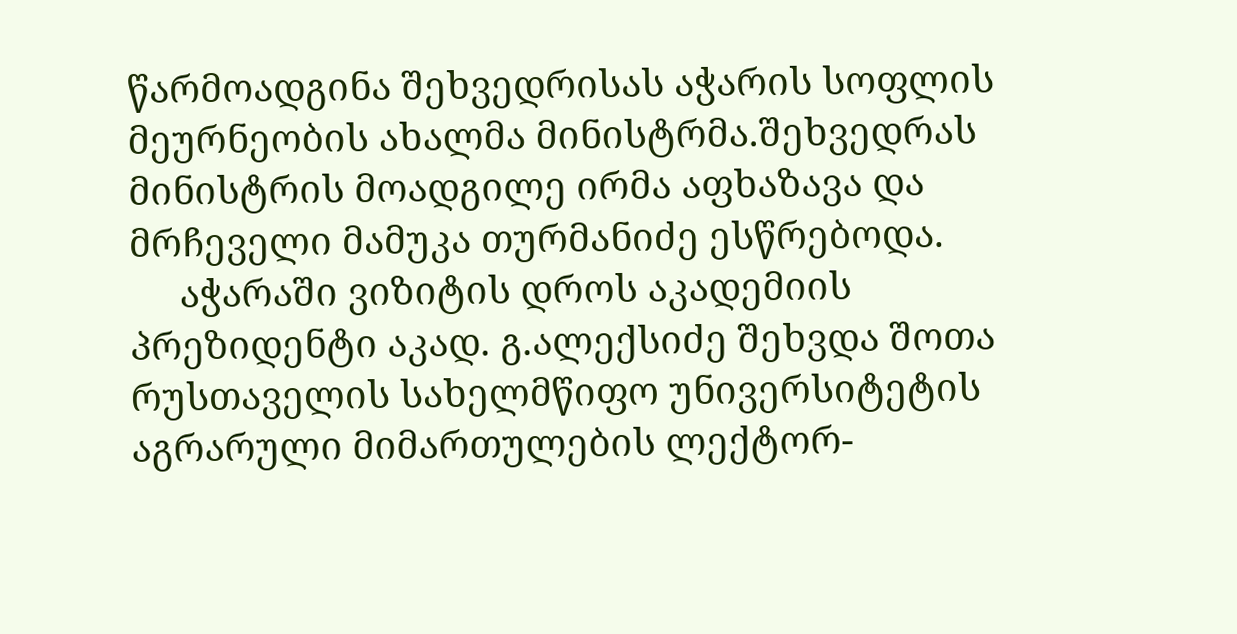წარმოადგინა შეხვედრისას აჭარის სოფლის მეურნეობის ახალმა მინისტრმა.შეხვედრას მინისტრის მოადგილე ირმა აფხაზავა და მრჩეველი მამუკა თურმანიძე ესწრებოდა.
     აჭარაში ვიზიტის დროს აკადემიის პრეზიდენტი აკად. გ.ალექსიძე შეხვდა შოთა რუსთაველის სახელმწიფო უნივერსიტეტის აგრარული მიმართულების ლექტორ-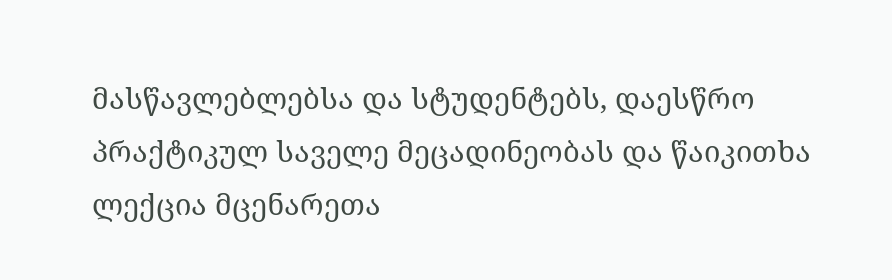მასწავლებლებსა და სტუდენტებს, დაესწრო პრაქტიკულ საველე მეცადინეობას და წაიკითხა ლექცია მცენარეთა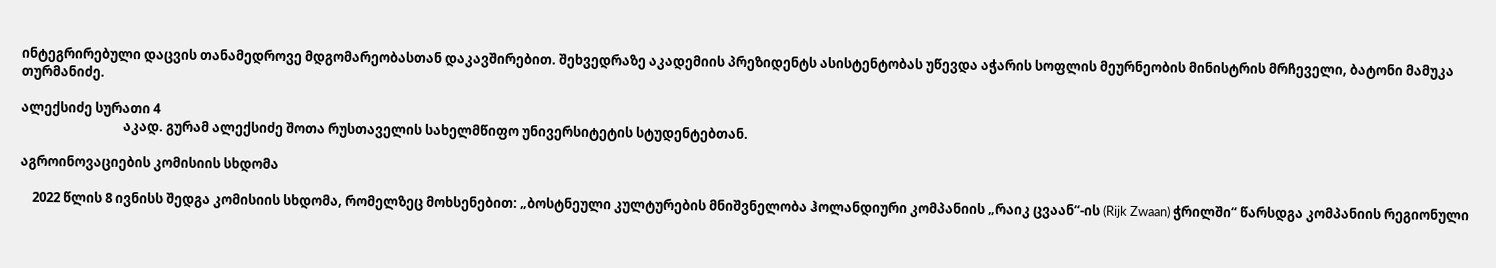ინტეგრირებული დაცვის თანამედროვე მდგომარეობასთან დაკავშირებით. შეხვედრაზე აკადემიის პრეზიდენტს ასისტენტობას უწევდა აჭარის სოფლის მეურნეობის მინისტრის მრჩეველი, ბატონი მამუკა თურმანიძე.

ალექსიძე სურათი 4
                                  აკად. გურამ ალექსიძე შოთა რუსთაველის სახელმწიფო უნივერსიტეტის სტუდენტებთან.

აგროინოვაციების კომისიის სხდომა

    2022 წლის 8 ივნისს შედგა კომისიის სხდომა, რომელზეც მოხსენებით: „ბოსტნეული კულტურების მნიშვნელობა ჰოლანდიური კომპანიის „რაიკ ცვაან“-ის (Rijk Zwaan) ჭრილში“ წარსდგა კომპანიის რეგიონული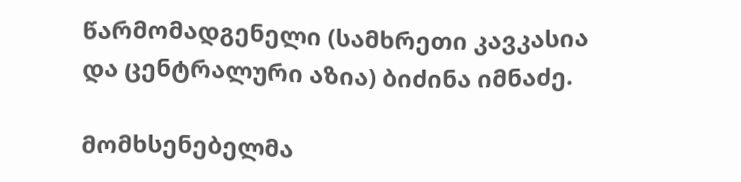წარმომადგენელი (სამხრეთი კავკასია და ცენტრალური აზია) ბიძინა იმნაძე.

მომხსენებელმა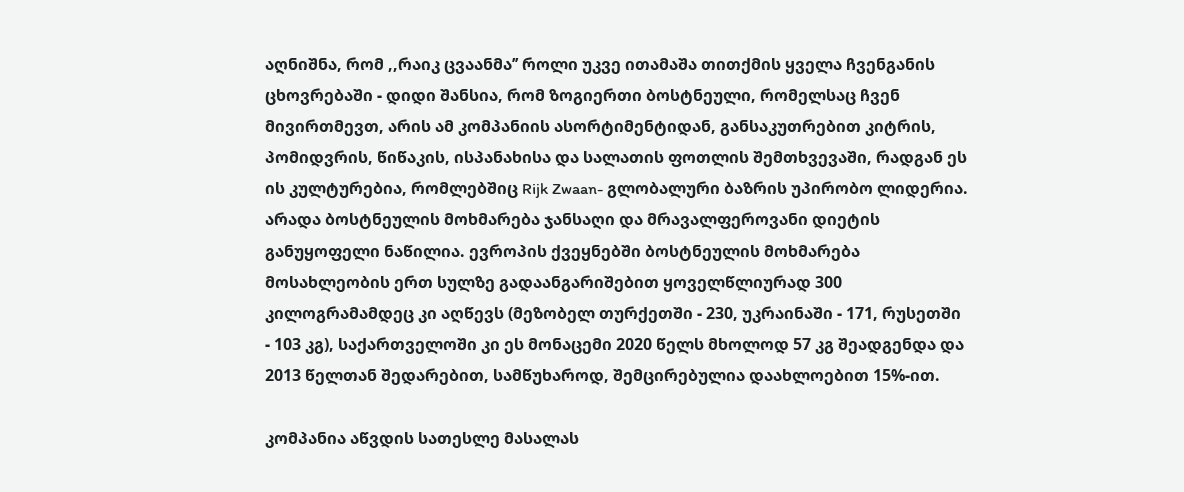აღნიშნა, რომ ,,რაიკ ცვაანმა’’ როლი უკვე ითამაშა თითქმის ყველა ჩვენგანის ცხოვრებაში - დიდი შანსია, რომ ზოგიერთი ბოსტნეული, რომელსაც ჩვენ მივირთმევთ, არის ამ კომპანიის ასორტიმენტიდან, განსაკუთრებით კიტრის, პომიდვრის, წიწაკის, ისპანახისა და სალათის ფოთლის შემთხვევაში, რადგან ეს ის კულტურებია, რომლებშიც Rijk Zwaan- გლობალური ბაზრის უპირობო ლიდერია. არადა ბოსტნეულის მოხმარება ჯანსაღი და მრავალფეროვანი დიეტის განუყოფელი ნაწილია. ევროპის ქვეყნებში ბოსტნეულის მოხმარება მოსახლეობის ერთ სულზე გადაანგარიშებით ყოველწლიურად 300 კილოგრამამდეც კი აღწევს (მეზობელ თურქეთში - 230, უკრაინაში - 171, რუსეთში - 103 კგ), საქართველოში კი ეს მონაცემი 2020 წელს მხოლოდ 57 კგ შეადგენდა და 2013 წელთან შედარებით, სამწუხაროდ, შემცირებულია დაახლოებით 15%-ით.

კომპანია აწვდის სათესლე მასალას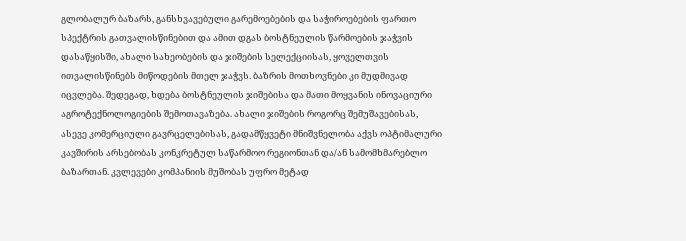გლობალურ ბაზარს, განსხვავებული გარემოებების და საჭიროებების ფართო სპექტრის გათვალისწინებით და ამით დგას ბოსტნეულის წარმოების ჯაჭვის დასაწყისში, ახალი სახეობების და ჯიშების სელექციისას, ყოველთვის ითვალისწინებს მიწოდების მთელ ჯაჭვს. ბაზრის მოთხოვნები კი მუდმივად იცვლება. შედეგად, ხდება ბოსტნეულის ჯიშებისა და მათი მოყვანის ინოვაციური აგროტექნოლოგიების შემოთავაზება. ახალი ჯიშების როგორც შემუშავებისას, ასევე კომერციული გავრცელებისას, გადამწყვეტი მნიშვნელობა აქვს ოპტიმალური კავშირის არსებობას კონკრეტულ საწარმოო რეგიონთან და/ან სამომხმარებლო ბაზართან. კვლევები კომპანიის მუშობას უფრო მეტად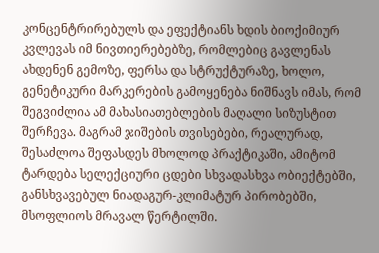კონცენტრირებულს და ეფექტიანს ხდის ბიოქიმიურ კვლევას იმ ნივთიერებებზე, რომლებიც გავლენას ახდენენ გემოზე, ფერსა და სტრუქტურაზე, ხოლო, გენეტიკური მარკერების გამოყენება ნიშნავს იმას, რომ შეგვიძლია ამ მახასიათებლების მაღალი სიზუსტით შერჩევა. მაგრამ ჯიშების თვისებები, რეალურად, შესაძლოა შეფასდეს მხოლოდ პრაქტიკაში, ამიტომ ტარდება სელექციური ცდები სხვადასხვა ობიექტებში, განსხვავებულ ნიადაგურ-კლიმატურ პირობებში, მსოფლიოს მრავალ წერტილში.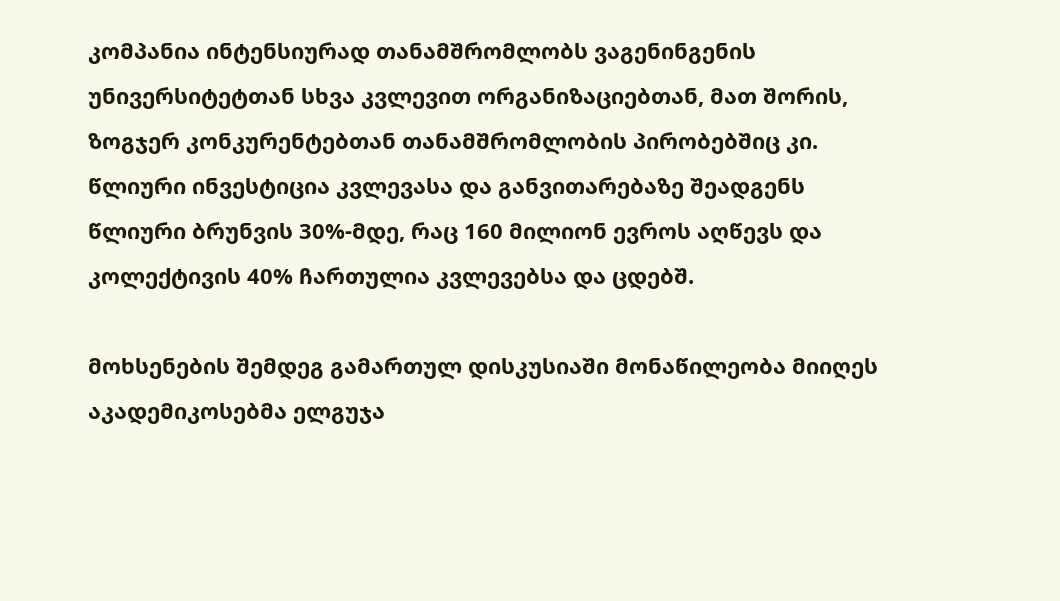კომპანია ინტენსიურად თანამშრომლობს ვაგენინგენის უნივერსიტეტთან სხვა კვლევით ორგანიზაციებთან, მათ შორის, ზოგჯერ კონკურენტებთან თანამშრომლობის პირობებშიც კი. წლიური ინვესტიცია კვლევასა და განვითარებაზე შეადგენს წლიური ბრუნვის 30%-მდე, რაც 160 მილიონ ევროს აღწევს და კოლექტივის 40% ჩართულია კვლევებსა და ცდებშ.

მოხსენების შემდეგ გამართულ დისკუსიაში მონაწილეობა მიიღეს აკადემიკოსებმა ელგუჯა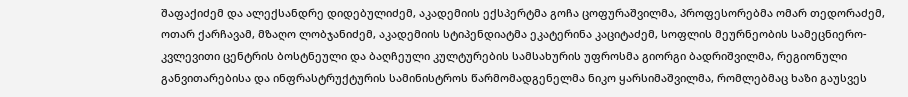შაფაქიძემ და ალექსანდრე დიდებულიძემ, აკადემიის ექსპერტმა გოჩა ცოფურაშვილმა, პროფესორებმა ომარ თედორაძემ, ოთარ ქარჩავამ, მზაღო ლობჯანიძემ, აკადემიის სტიპენდიატმა ეკატერინა კაციტაძემ, სოფლის მეურნეობის სამეცნიერო-კვლევითი ცენტრის ბოსტნეული და ბაღჩეული კულტურების სამსახურის უფროსმა გიორგი ბადრიშვილმა, რეგიონული განვითარებისა და ინფრასტრუქტურის სამინისტროს წარმომადგენელმა ნიკო ყარსიმაშვილმა, რომლებმაც ხაზი გაუსვეს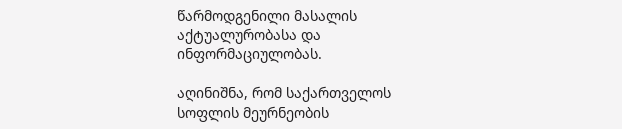წარმოდგენილი მასალის აქტუალურობასა და ინფორმაციულობას.

აღინიშნა, რომ საქართველოს სოფლის მეურნეობის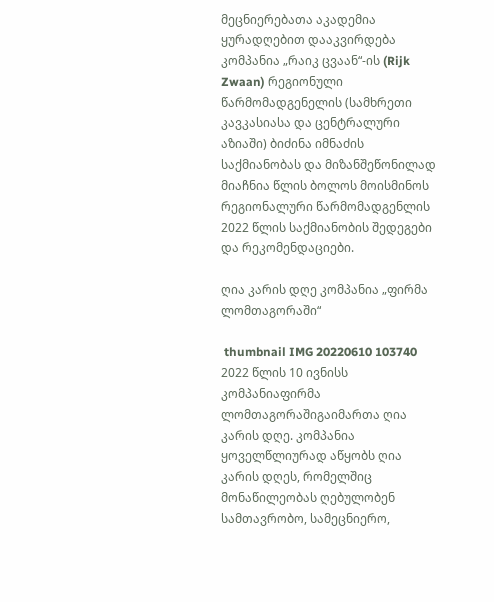მეცნიერებათა აკადემია ყურადღებით დააკვირდება კომპანია „რაიკ ცვაან“-ის (Rijk Zwaan) რეგიონული წარმომადგენელის (სამხრეთი კავკასიასა და ცენტრალური აზიაში) ბიძინა იმნაძის საქმიანობას და მიზანშეწონილად მიაჩნია წლის ბოლოს მოისმინოს რეგიონალური წარმომადგენლის 2022 წლის საქმიანობის შედეგები და რეკომენდაციები.

ღია კარის დღე კომპანია „ფირმა ლომთაგორაში“

 thumbnail IMG 20220610 103740  2022 წლის 10 ივნისს კომპანიაფირმა ლომთაგორაშიგაიმართა ღია კარის დღე. კომპანია ყოველწლიურად აწყობს ღია კარის დღეს, რომელშიც მონაწილეობას ღებულობენ სამთავრობო, სამეცნიერო,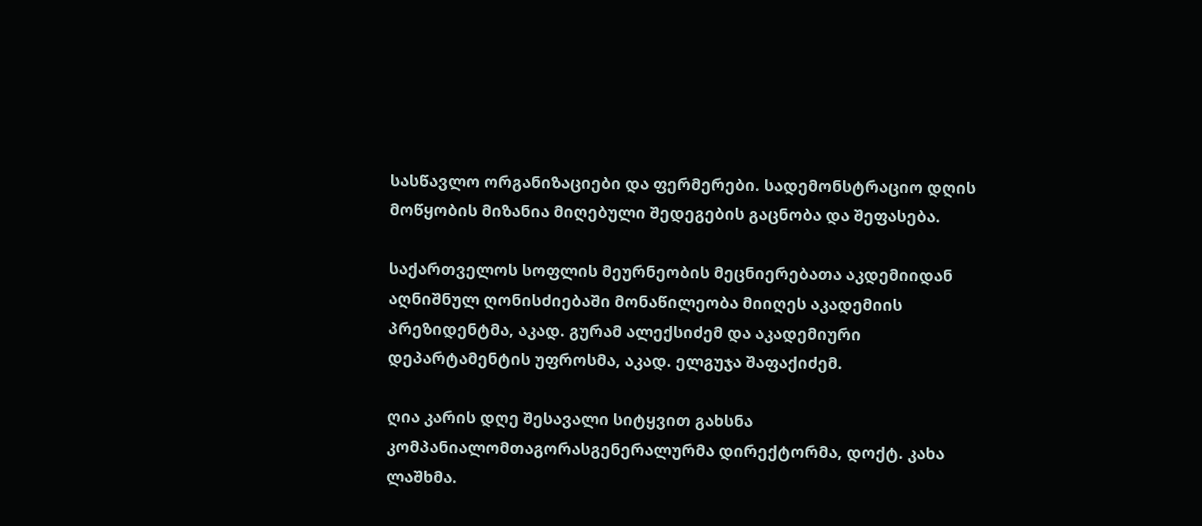სასწავლო ორგანიზაციები და ფერმერები. სადემონსტრაციო დღის მოწყობის მიზანია მიღებული შედეგების გაცნობა და შეფასება.

საქართველოს სოფლის მეურნეობის მეცნიერებათა აკდემიიდან აღნიშნულ ღონისძიებაში მონაწილეობა მიიღეს აკადემიის პრეზიდენტმა, აკად. გურამ ალექსიძემ და აკადემიური დეპარტამენტის უფროსმა, აკად. ელგუჯა შაფაქიძემ.

ღია კარის დღე შესავალი სიტყვით გახსნა კომპანიალომთაგორასგენერალურმა დირექტორმა, დოქტ. კახა ლაშხმა.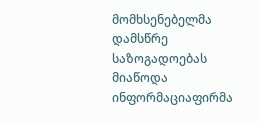მომხსენებელმა დამსწრე საზოგადოებას მიაწოდა ინფორმაციაფირმა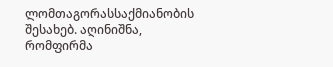ლომთაგორასსაქმიანობის შესახებ. აღინიშნა, რომფირმა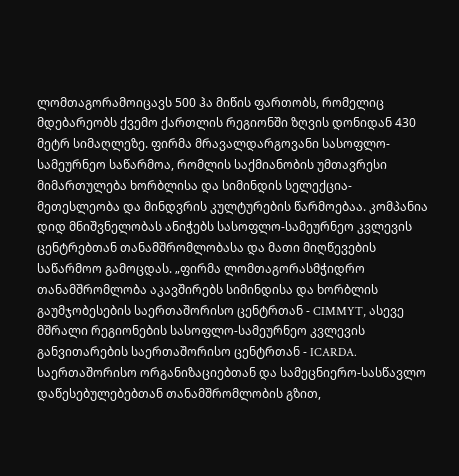ლომთაგორამოიცავს 500 ჰა მიწის ფართობს, რომელიც მდებარეობს ქვემო ქართლის რეგიონში ზღვის დონიდან 430 მეტრ სიმაღლეზე. ფირმა მრავალდარგოვანი სასოფლო-სამეურნეო საწარმოა, რომლის საქმიანობის უმთავრესი მიმართულება ხორბლისა და სიმინდის სელექცია-მეთესლეობა და მინდვრის კულტურების წარმოებაა. კომპანია დიდ მნიშვნელობას ანიჭებს სასოფლო-სამეურნეო კვლევის ცენტრებთან თანამშრომლობასა და მათი მიღწევების საწარმოო გამოცდას. „ფირმა ლომთაგორასმჭიდრო თანამშრომლობა აკავშირებს სიმინდისა და ხორბლის გაუმჯობესების საერთაშორისო ცენტრთან - CIMMYT, ასევე მშრალი რეგიონების სასოფლო-სამეურნეო კვლევის განვითარების საერთაშორისო ცენტრთან - ICARDA. საერთაშორისო ორგანიზაციებთან და სამეცნიერო-სასწავლო დაწესებულებებთან თანამშრომლობის გზით,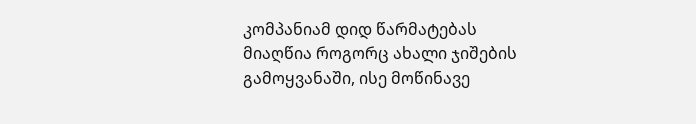კომპანიამ დიდ წარმატებას მიაღწია როგორც ახალი ჯიშების გამოყვანაში, ისე მოწინავე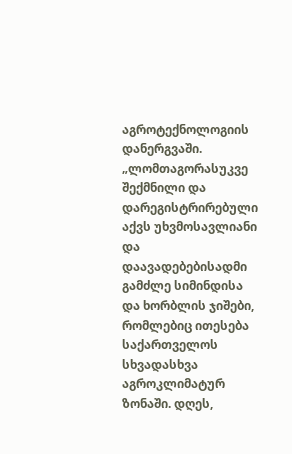აგროტექნოლოგიის დანერგვაში. „ლომთაგორასუკვე შექმნილი და დარეგისტრირებული აქვს უხვმოსავლიანი და დაავადებებისადმი გამძლე სიმინდისა და ხორბლის ჯიშები, რომლებიც ითესება საქართველოს სხვადასხვა აგროკლიმატურ ზონაში. დღეს,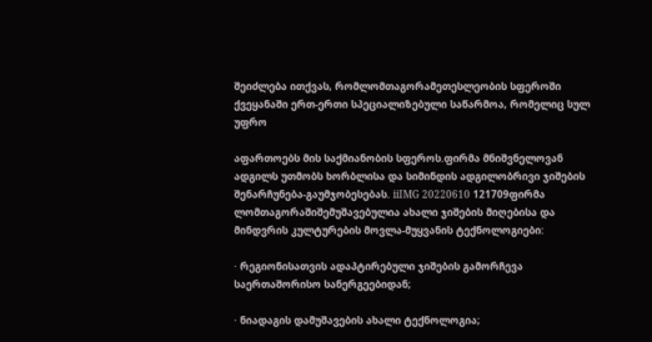შეიძლება ითქვას, რომლომთაგორამეთესლეობის სფეროში ქვეყანაში ერთ-ერთი სპეციალიზებული საწარმოა, რომელიც სულ უფრო

აფართოებს მის საქმიანობის სფეროს.ფირმა მნიშვნელოვან ადგილს უთმობს ხორბლისა და სიმინდის ადგილობრივი ჯიშების შენარჩუნება-გაუმჯობესებას. iiIMG 20220610 121709ფირმა ლომთაგორაშიშემუშავებულია ახალი ჯიშების მიღებისა და მინდვრის კულტურების მოვლა-მუყვანის ტექნოლოგიები:

· რეგიონისათვის ადაპტირებული ჯიშების გამორჩევა საერთაშორისო სანერგეებიდან;

· ნიადაგის დამუშავების ახალი ტექნოლოგია;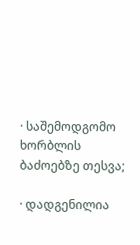· საშემოდგომო ხორბლის ბაძოებზე თესვა;

· დადგენილია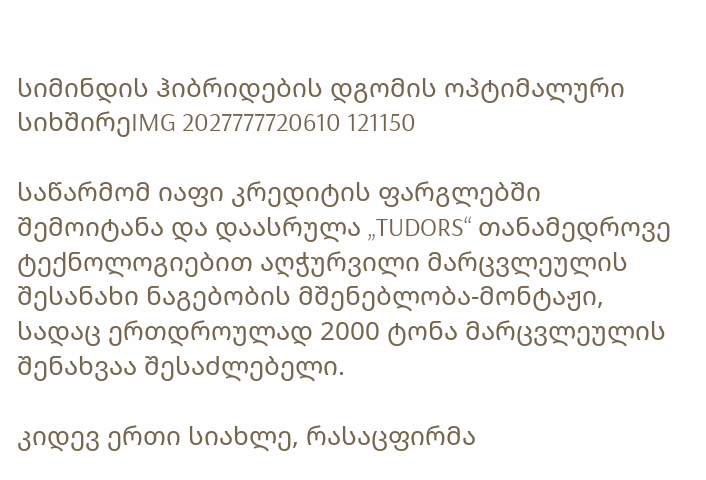სიმინდის ჰიბრიდების დგომის ოპტიმალური სიხშირეIMG 2027777720610 121150

საწარმომ იაფი კრედიტის ფარგლებში შემოიტანა და დაასრულა „TUDORS“ თანამედროვე ტექნოლოგიებით აღჭურვილი მარცვლეულის შესანახი ნაგებობის მშენებლობა-მონტაჟი, სადაც ერთდროულად 2000 ტონა მარცვლეულის შენახვაა შესაძლებელი.

კიდევ ერთი სიახლე, რასაცფირმა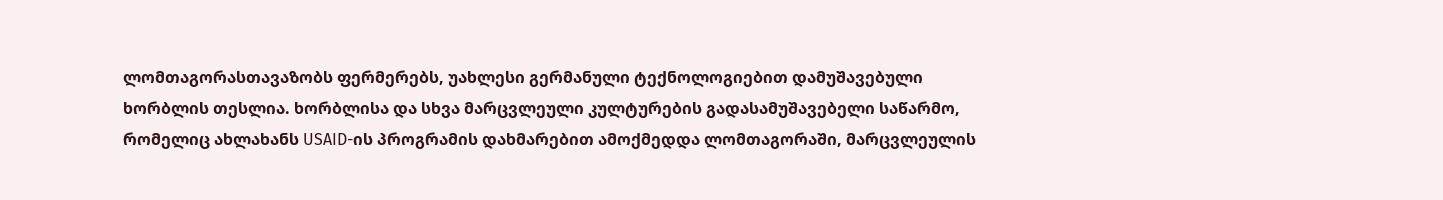ლომთაგორასთავაზობს ფერმერებს, უახლესი გერმანული ტექნოლოგიებით დამუშავებული ხორბლის თესლია. ხორბლისა და სხვა მარცვლეული კულტურების გადასამუშავებელი საწარმო, რომელიც ახლახანს USAID-ის პროგრამის დახმარებით ამოქმედდა ლომთაგორაში, მარცვლეულის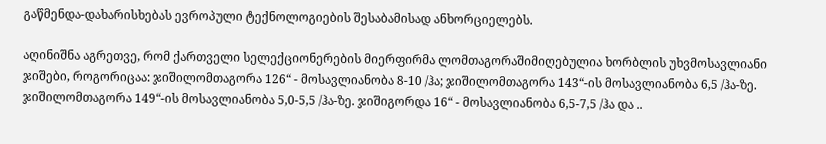გაწმენდა-დახარისხებას ევროპული ტექნოლოგიების შესაბამისად ანხორციელებს.

აღინიშნა აგრეთვე, რომ ქართველი სელექციონერების მიერფირმა ლომთაგორაშიმიღებულია ხორბლის უხვმოსავლიანი ჯიშები, როგორიცაა: ჯიშილომთაგორა 126“ - მოსავლიანობა 8-10 /ჰა; ჯიშილომთაგორა 143“-ის მოსავლიანობა 6,5 /ჰა-ზე. ჯიშილომთაგორა 149“-ის მოსავლიანობა 5,0-5,5 /ჰა-ზე. ჯიშიგორდა 16“ - მოსავლიანობა 6,5-7,5 /ჰა და ..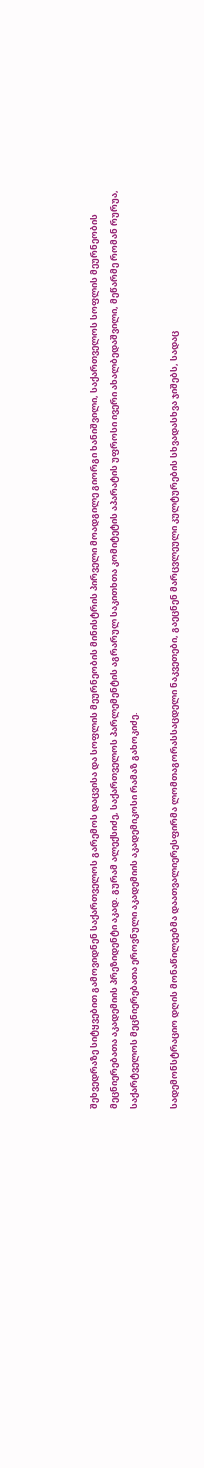შეხვედრაზე სიტყვებით გამოვიდნენ საქართველოს გარემოს დაცვისა და სოფლის მეურნეობის მინისტრის პირველი მოადგილე გიორგი ხანიშვილი, საქართველოს სოფლის მეურნეობის მეცნიერებათა აკადემიის პრეზიდენტი აკად. გურამ ალექსიძე, საქართველოს პარლემენტის აგრარულ საკითხთა კომიტეტის აპარატის უფროსი ივერი ახალბედაშვილი, მეწარმე რომან რურუა, საქარტველოს მეცნიერებათა ეროვნული აკადემიის აკადემიკოსი რამაზ გახოკიძე.

სადემონსტრაციო დღის მონაწილეებმა დაათვალიერესფირმა ლომთაგორასსაცდელი ნაკვეთები, გაეცნენ მარცვლეული კულტურების სხვადასხვა ჯიშებს, სადაც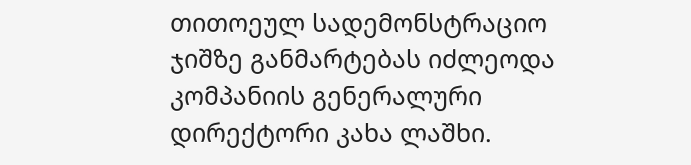თითოეულ სადემონსტრაციო ჯიშზე განმარტებას იძლეოდა კომპანიის გენერალური დირექტორი კახა ლაშხი.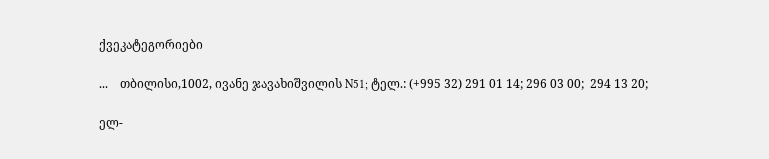ქვეკატეგორიები

...    თბილისი,1002, ივანე ჯავახიშვილის N51; ტელ.: (+995 32) 291 01 14; 296 03 00;  294 13 20;

ელ-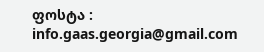ფოსტა : info.gaas.georgia@gmail.com